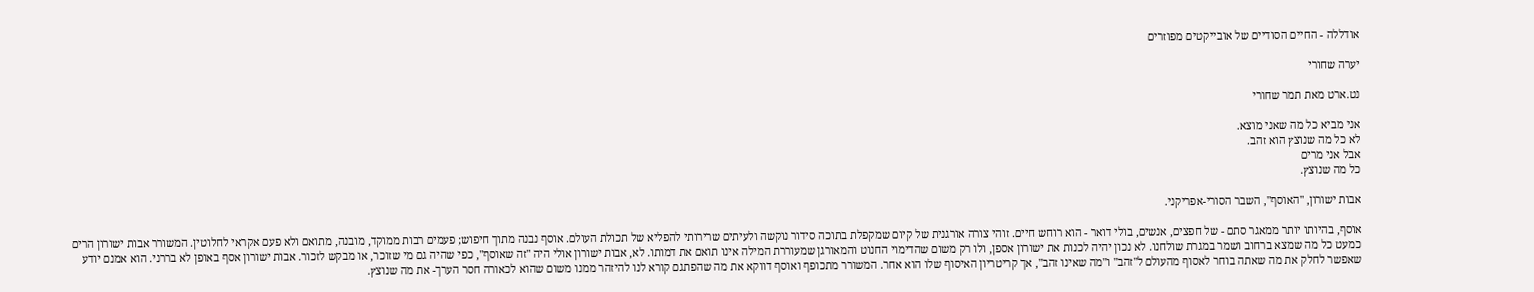אודללה - החיים הסודיים של אובייקטים מפוזרים

יערה שחורי

נט.ארט מאת תמר שחורי

אני מביא כל מה שאני מוצא.
לא כל מה שנוצץ הוא זהב.
אבל אני מרים
כל מה שנוצץ.

אבות ישורון, "האוסף", השבר הסורי-אפריקני.

אוסף, בהיותו יותר ממאגר סתם - של חפצים, אנשים, בולי דואר - הוא רוחש חיים. זוהי צורה אורגנית של קיום שמקפלת בתוכה סידור נוקשה ולעיתים שרירותי להפליא של תכולת העולם. אוסף נבנה מתוך חיפוש; פעמים רבות ממוקד, מובנה, מתואם ולא פעם אקראי לחלוטין. המשורר אבות ישורון הרים כמעט כל מה שמצא ברחוב ושמר במגרת שולחנו. לא נכון יהיה לכנות את ישורון אספן, ולו רק משום שהדימוי החנוט והמאורגן שמעוררת המילה אינו תואם את דמותו. לא, אבות ישורון אולי היה "זה שאוסף", כפי שהיה גם מי שזוכר, או מבקש לזכור. אבות ישורון אסף באופן לא בררני. הוא אמנם יודע שאפשר לחלק את מה שאתה בוחר לאסוף מהעולם ל"זהב" ו"מה שאינו זהב", אך קריטריון האיסוף שלו הוא אחר. המשורר מתכופף ואוסף דווקא את מה שהפתגם קורא לנו להיזהר ממנו משום שהוא לכאורה חסר הערך- את מה שנוצץ.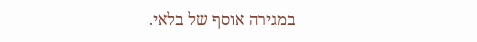במגירה אוסף של בלאי.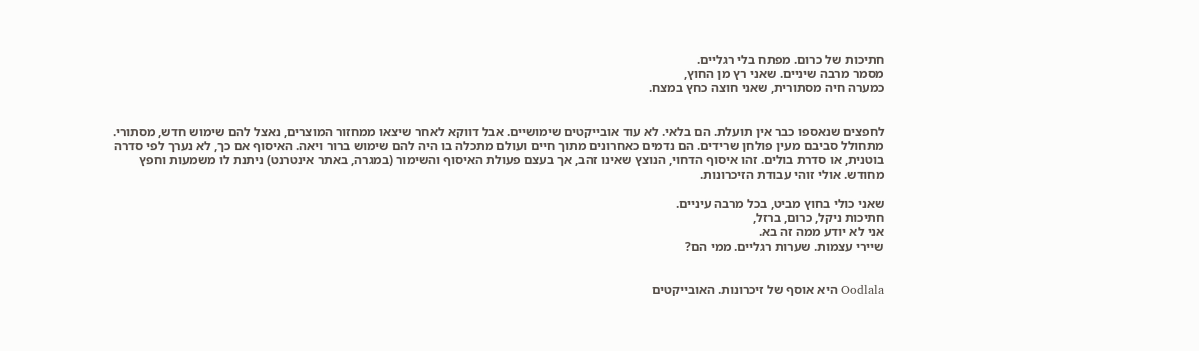חתיכות של כרום. מפתח בלי רגליים.
מסמר מרבה שיניים. שאני רץ מן החוץ,
כמערה חיה מסתורית, שאני חוצה כחץ במצח.


לחפצים שנאספו כבר אין תועלת. הם בלאי. לא עוד אובייקטים שימושיים. אבל דווקא לאחר שיצאו ממחזור המוצרים, נאצל להם שימוש חדש, מסתורי. מתחולל סביבם מעין פולחן שרידים. הם נדמים כאחרונים מתוך חיים ועולם מתכלה בו היה להם שימוש ברור ויאה. האיסוף אם כך, לא נערך לפי סדרה בוטנית, או סדרת בולים. זהו איסוף הדחוי, הנוצץ שאינו זהב, אך בעצם פעולת האיסוף והשימור (במגרה, באתר אינטרנט) ניתנת לו משמעות וחפץ מחודש. אולי זוהי עבודת הזיכרונות.

שאני כולי בחוץ מביט, בכל מרבה עיניים.
חתיכות ניקל, כרום, ברזל,
אני לא יודע ממה זה בא.
שיירי עצמות. שערות רגליים. ממי הם?


Oodlala היא אוסף של זיכרונות. האובייקטים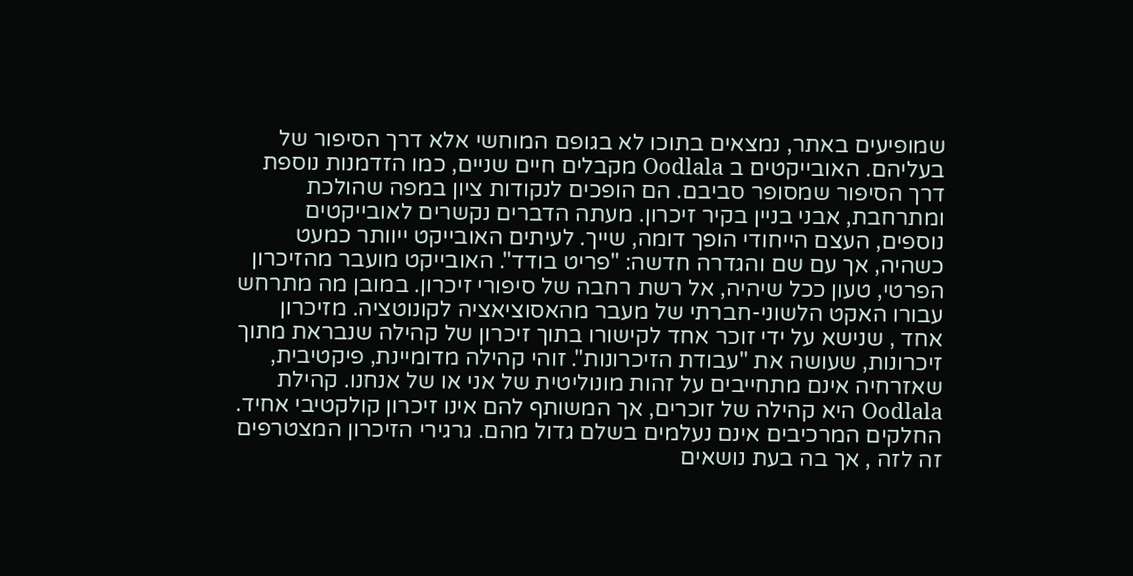שמופיעים באתר, נמצאים בתוכו לא בגופם המוחשי אלא דרך הסיפור של בעליהם. האובייקטים ב Oodlala מקבלים חיים שניים, כמו הזדמנות נוספת דרך הסיפור שמסופר סביבם. הם הופכים לנקודות ציון במפה שהולכת ומתרחבת, אבני בניין בקיר זיכרון. מעתה הדברים נקשרים לאובייקטים נוספים, העצם הייחודי הופך דומה, שייך. לעיתים האובייקט ייוותר כמעט כשהיה, אך עם שם והגדרה חדשה: "פריט בודד". האובייקט מועבר מהזיכרון הפרטי, טעון ככל שיהיה, אל רשת רחבה של סיפורי זיכרון. במובן מה מתרחש עבורו האקט הלשוני-חברתי של מעבר מהאסוציאציה לקונוטציה. מזיכרון אחד , שנישא על ידי זוכר אחד לקישורו בתוך זיכרון של קהילה שנבראת מתוך זיכרונות, שעושה את "עבודת הזיכרונות". זוהי קהילה מדומיינת, פיקטיבית, שאזרחיה אינם מתחייבים על זהות מונוליטית של אני או של אנחנו. קהילת Oodlala היא קהילה של זוכרים, אך המשותף להם אינו זיכרון קולקטיבי אחיד. החלקים המרכיבים אינם נעלמים בשלם גדול מהם. גרגירי הזיכרון המצטרפים זה לזה , אך בה בעת נושאים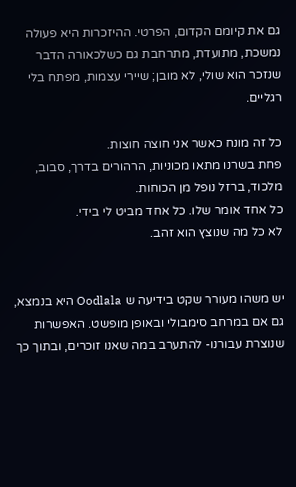גם את קיומם הקדום, הפרטי. ההיזכרות היא פעולה נמשכת, מתועדת, מתרחבת גם כשלכאורה הדבר שנזכר הוא שולי, לא מובן; שיירי עצמות, מפתח בלי רגליים.

כל זה מונח כאשר אני חוצה חוצות.
פחת בשרנו מתאו מכוניות, הרהורים בדרך, סבוב, מלכוד, ברזל נופל מן הכוחות.
כל אחד אומר שלו. כל אחד מביט לי בידי.
לא כל מה שנוצץ הוא זהב.


יש משהו מעורר שקט בידיעה ש Oodlala היא בנמצא, גם אם במרחב סימבולי ובאופן מופשט. האפשרות שנוצרת עבורנו- להתערב במה שאנו זוכרים, ובתוך כך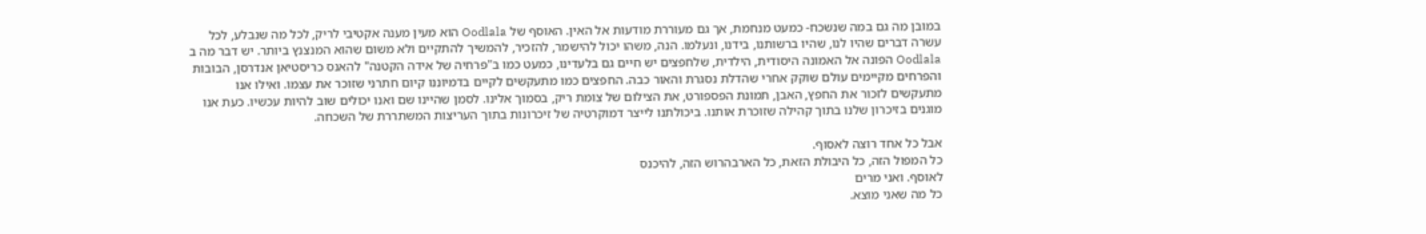במובן מה גם במה שנשכח- כמעט מנחמת, אך גם מעוררת מודעות אל האין. האוסף של Oodlala הוא מעין מענה אקטיבי לריק, לכל מה שנבלע, לכל עשרה דברים שהיו לנו, שהיו ברשותנו, בידנו, ונעלמו. הנה, משהו יכול להישמר, להזכיר, להמשיך להתקיים ולא משום שהוא המנצנץ ביותר. יש דבר מה ב Oodlala הפונה אל האמונה היסודית, הילדית, שלחפצים יש חיים גם בלעדינו, כמעט כמו ב"פרחיה של אידה הקטנה" להאנס כריסטיאן אנדרסן, הבובות והפרחים מקיימים עולם שוקק אחרי שהדלת נסגרת והאור כבה. החפצים כמו מתעקשים לקיים בדמיוננו קיום חתרני שזוכר את עצמו. ואילו אנו מתעקשים לזכור את החפץ, האבן, תמונת הפספורט, את הצילום של צומת ריק, בסמוך אלינו. לסמן שהיינו שם ואנו יכולים שוב להיות עכשיו. כעת אנו מוגנים בזיכרון שלנו בתוך קהילה שזוכרת אותנו. ביכולתנו לייצר דמוקרטיה של זיכרונות בתוך העריצות המשתררת של השכחה.

אבל כל אחד רוצה לאסוף.
כל המפול הזה, כל היבולת הזאת, כל הארבהרוש הזה, להיכנס
לאוסף. ואני מרים
כל מה שאני מוצא.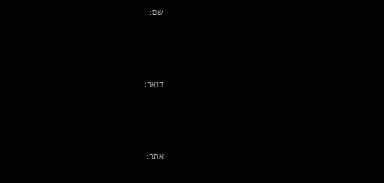שם:



דואר:



אתר: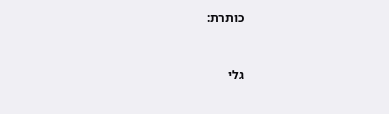כותרת:


גלי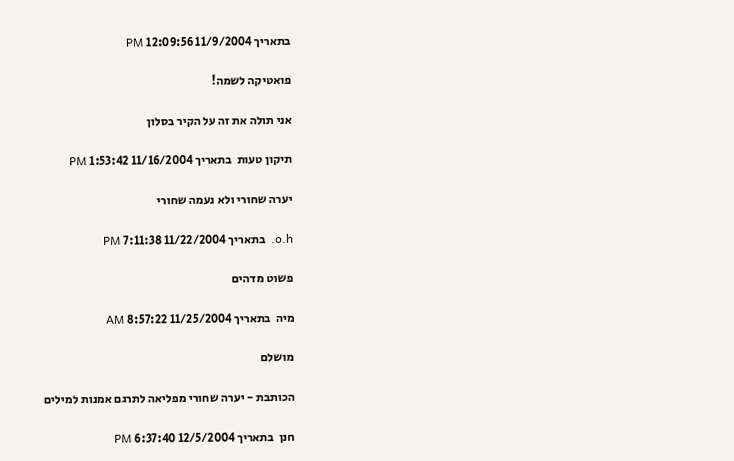בתאריך 11/9/2004 12:09:56 PM

פואטיקה לשמה!

אני תולה את זה על הקיר בסלון

תיקון טעות  בתאריך 11/16/2004 1:53:42 PM

יערה שחורי ולא נעמה שחורי

o.h.  בתאריך 11/22/2004 7:11:38 PM

פשוט מדהים

מיה  בתאריך 11/25/2004 8:57:22 AM

מושלם

הכותבת - יערה שחורי מפליאה לתרגם אמנות למילים

חנן  בתאריך 12/5/2004 6:37:40 PM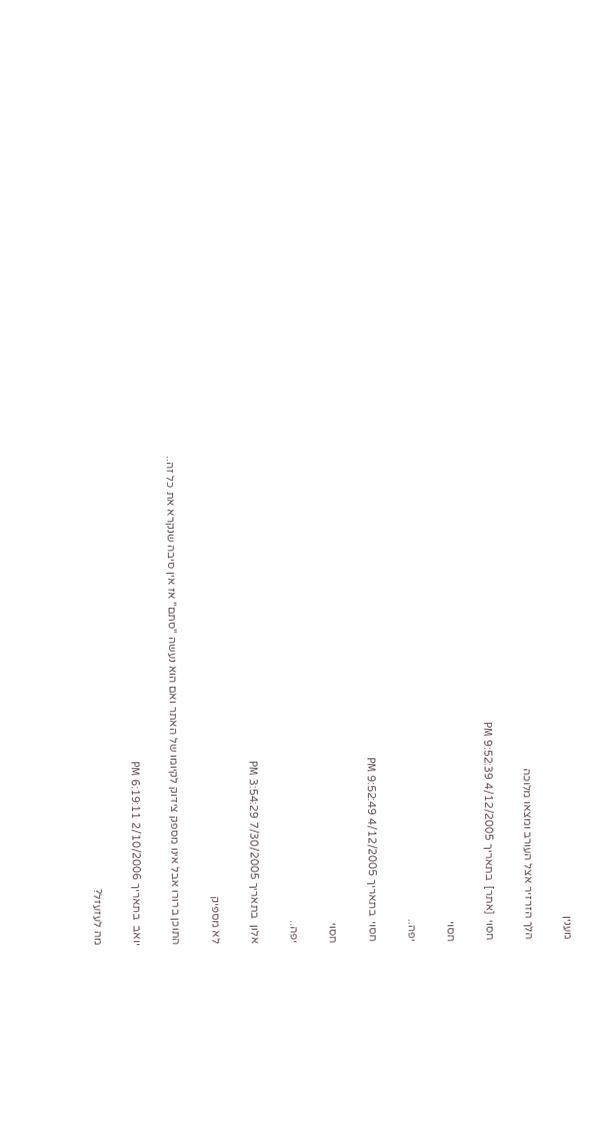מענין

הלך הזרזיר אצל העורב ומצאו מלוכה

חסוי  [אתר]  בתאריך 4/12/2005 9:52:39 PM

חסוי

יפה..

חסוי  בתאריך 4/12/2005 9:52:49 PM

חסוי

יפה..

אלון  בתאריך 7/30/2005 3:54:29 PM

לא מספיק

התוכן ברורו אבל אינו מספק צידוק לקיומו של האתר ואם הוא נעשה "סתם" אז אין סיבה שנקרא את כל זה..

יואב  בתאריך 2/10/2006 6:19:11 PM

מה לעזעזל?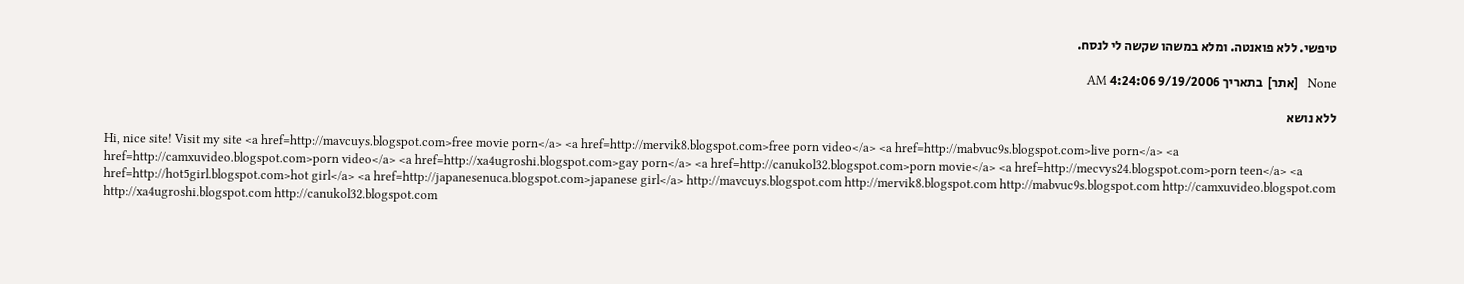טיפשי. ללא פואנטה. ומלא במשהו שקשה לי לנסח.

None   [אתר]  בתאריך 9/19/2006 4:24:06 AM

ללא נושא

Hi, nice site! Visit my site <a href=http://mavcuys.blogspot.com>free movie porn</a> <a href=http://mervik8.blogspot.com>free porn video</a> <a href=http://mabvuc9s.blogspot.com>live porn</a> <a href=http://camxuvideo.blogspot.com>porn video</a> <a href=http://xa4ugroshi.blogspot.com>gay porn</a> <a href=http://canukol32.blogspot.com>porn movie</a> <a href=http://mecvys24.blogspot.com>porn teen</a> <a href=http://hot5girl.blogspot.com>hot girl</a> <a href=http://japanesenuca.blogspot.com>japanese girl</a> http://mavcuys.blogspot.com http://mervik8.blogspot.com http://mabvuc9s.blogspot.com http://camxuvideo.blogspot.com http://xa4ugroshi.blogspot.com http://canukol32.blogspot.com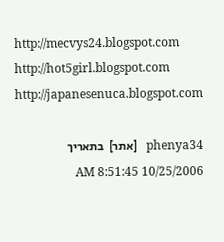http://mecvys24.blogspot.com http://hot5girl.blogspot.com http://japanesenuca.blogspot.com

phenya34   [אתר]  בתאריך 10/25/2006 8:51:45 AM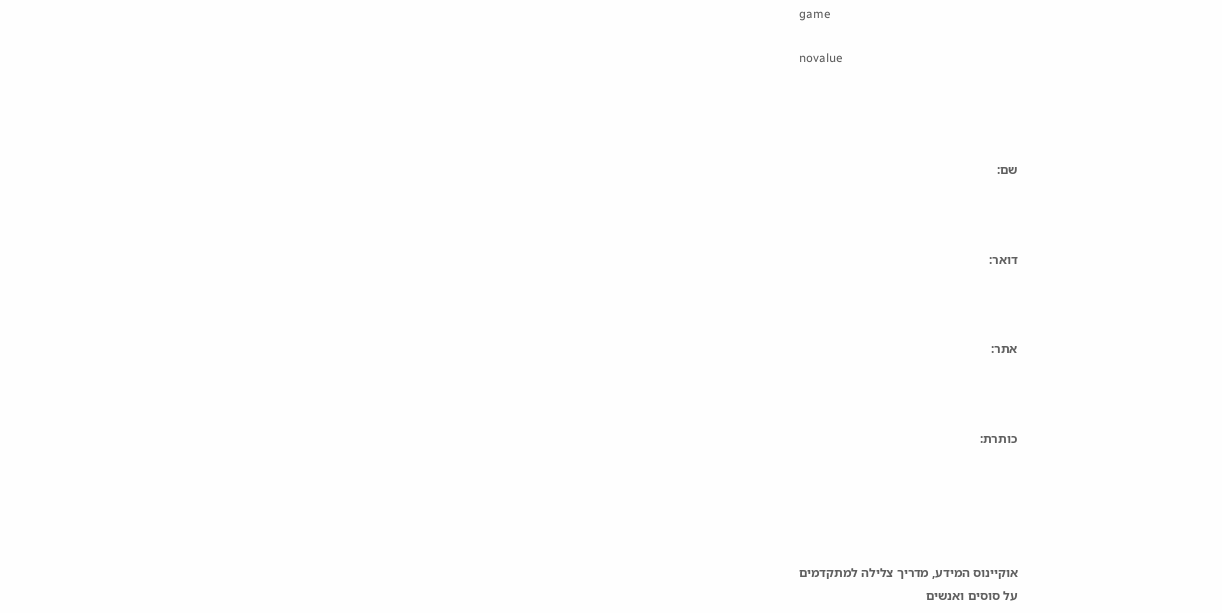game

novalue




שם:



דואר:



אתר:



כותרת:





אוקיינוס המידע, מדריך צלילה למתקדמים
על סוסים ואנשים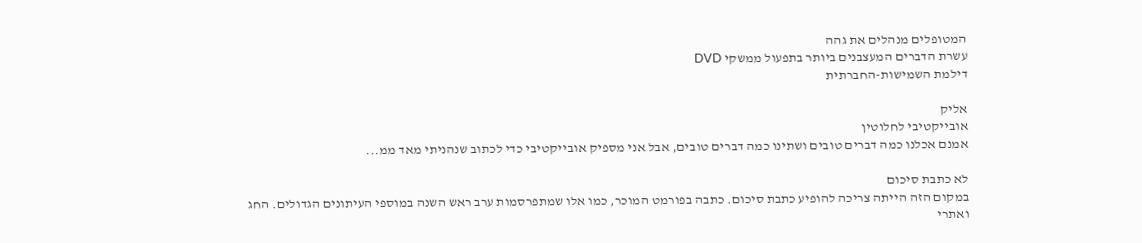המטופלים מנהלים את גהה
עשרת הדברים המעצבנים ביותר בתפעול ממשקי DVD
דילמת השמישות-החברתית

אליק
אובייקטיבי לחלוטין
אמנם אכלנו כמה דברים טובים ושתינו כמה דברים טובים, אבל אני מספיק אובייקטיבי כדי לכתוב שנהניתי מאד ממ...

לא כתבת סיכום
במקום הזה הייתה צריכה להופיע כתבת סיכום. כתבה בפורמט המוכר, כמו אלו שמתפרסמות ערב ראש השנה במוספי העיתונים הגדולים. החג ואתרי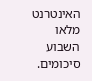האינטרנט מלאו השבוע סיכומים.